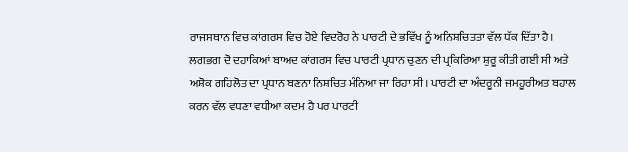ਰਾਜਸਥਾਨ ਵਿਚ ਕਾਂਗਰਸ ਵਿਚ ਹੋਏ ਵਿਦਰੋਹ ਨੇ ਪਾਰਟੀ ਦੇ ਭਵਿੱਖ ਨੂੰ ਅਨਿਸ਼ਚਿਤਤਾ ਵੱਲ ਧੱਕ ਦਿੱਤਾ ਹੈ। ਲਗਭਗ ਦੋ ਦਹਾਕਿਆਂ ਬਾਅਦ ਕਾਂਗਰਸ ਵਿਚ ਪਾਰਟੀ ਪ੍ਰਧਾਨ ਚੁਣਨ ਦੀ ਪ੍ਰਕਿਰਿਆ ਸ਼ੁਰੂ ਕੀਤੀ ਗਈ ਸੀ ਅਤੇ ਅਸ਼ੋਕ ਗਹਿਲੋਤ ਦਾ ਪ੍ਰਧਾਨ ਬਣਨਾ ਨਿਸ਼ਚਿਤ ਮੰਨਿਆ ਜਾ ਰਿਹਾ ਸੀ। ਪਾਰਟੀ ਦਾ ਅੰਦਰੂਨੀ ਜਮਹੂਰੀਅਤ ਬਹਾਲ ਕਰਨ ਵੱਲ ਵਧਣਾ ਵਧੀਆ ਕਦਮ ਹੈ ਪਰ ਪਾਰਟੀ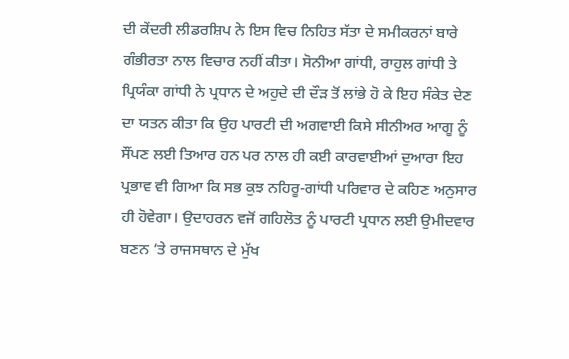ਦੀ ਕੇਂਦਰੀ ਲੀਡਰਸ਼ਿਪ ਨੇ ਇਸ ਵਿਚ ਨਿਹਿਤ ਸੱਤਾ ਦੇ ਸਮੀਕਰਨਾਂ ਬਾਰੇ ਗੰਭੀਰਤਾ ਨਾਲ ਵਿਚਾਰ ਨਹੀਂ ਕੀਤਾ। ਸੋਨੀਆ ਗਾਂਧੀ, ਰਾਹੁਲ ਗਾਂਧੀ ਤੇ ਪ੍ਰਿਯੰਕਾ ਗਾਂਧੀ ਨੇ ਪ੍ਰਧਾਨ ਦੇ ਅਹੁਦੇ ਦੀ ਦੌੜ ਤੋਂ ਲਾਂਭੇ ਹੋ ਕੇ ਇਹ ਸੰਕੇਤ ਦੇਣ ਦਾ ਯਤਨ ਕੀਤਾ ਕਿ ਉਹ ਪਾਰਟੀ ਦੀ ਅਗਵਾਈ ਕਿਸੇ ਸੀਨੀਅਰ ਆਗੂ ਨੂੰ ਸੌਂਪਣ ਲਈ ਤਿਆਰ ਹਨ ਪਰ ਨਾਲ ਹੀ ਕਈ ਕਾਰਵਾਈਆਂ ਦੁਆਰਾ ਇਹ ਪ੍ਰਭਾਵ ਵੀ ਗਿਆ ਕਿ ਸਭ ਕੁਝ ਨਹਿਰੂ-ਗਾਂਧੀ ਪਰਿਵਾਰ ਦੇ ਕਹਿਣ ਅਨੁਸਾਰ ਹੀ ਹੋਵੇਗਾ। ਉਦਾਹਰਨ ਵਜੋਂ ਗਹਿਲੋਤ ਨੂੰ ਪਾਰਟੀ ਪ੍ਰਧਾਨ ਲਈ ਉਮੀਦਵਾਰ ਬਣਨ ’ਤੇ ਰਾਜਸਥਾਨ ਦੇ ਮੁੱਖ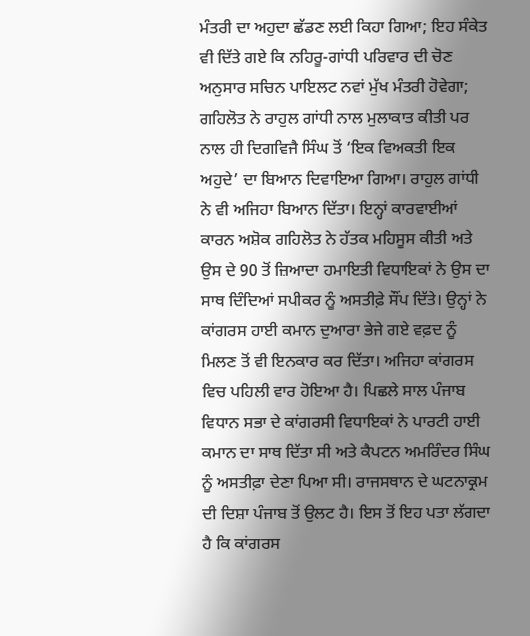ਮੰਤਰੀ ਦਾ ਅਹੁਦਾ ਛੱਡਣ ਲਈ ਕਿਹਾ ਗਿਆ; ਇਹ ਸੰਕੇਤ ਵੀ ਦਿੱਤੇ ਗਏ ਕਿ ਨਹਿਰੂ-ਗਾਂਧੀ ਪਰਿਵਾਰ ਦੀ ਚੋਣ ਅਨੁਸਾਰ ਸਚਿਨ ਪਾਇਲਟ ਨਵਾਂ ਮੁੱਖ ਮੰਤਰੀ ਹੋਵੇਗਾ; ਗਹਿਲੋਤ ਨੇ ਰਾਹੁਲ ਗਾਂਧੀ ਨਾਲ ਮੁਲਾਕਾਤ ਕੀਤੀ ਪਰ ਨਾਲ ਹੀ ਦਿਗਵਿਜੈ ਸਿੰਘ ਤੋਂ ‘ਇਕ ਵਿਅਕਤੀ ਇਕ ਅਹੁਦੇ’ ਦਾ ਬਿਆਨ ਦਿਵਾਇਆ ਗਿਆ। ਰਾਹੁਲ ਗਾਂਧੀ ਨੇ ਵੀ ਅਜਿਹਾ ਬਿਆਨ ਦਿੱਤਾ। ਇਨ੍ਹਾਂ ਕਾਰਵਾਈਆਂ ਕਾਰਨ ਅਸ਼ੋਕ ਗਹਿਲੋਤ ਨੇ ਹੱਤਕ ਮਹਿਸੂਸ ਕੀਤੀ ਅਤੇ ਉਸ ਦੇ 90 ਤੋਂ ਜ਼ਿਆਦਾ ਹਮਾਇਤੀ ਵਿਧਾਇਕਾਂ ਨੇ ਉਸ ਦਾ ਸਾਥ ਦਿੰਦਿਆਂ ਸਪੀਕਰ ਨੂੰ ਅਸਤੀਫ਼ੇ ਸੌਂਪ ਦਿੱਤੇ। ਉਨ੍ਹਾਂ ਨੇ ਕਾਂਗਰਸ ਹਾਈ ਕਮਾਨ ਦੁਆਰਾ ਭੇਜੇ ਗਏ ਵਫ਼ਦ ਨੂੰ ਮਿਲਣ ਤੋਂ ਵੀ ਇਨਕਾਰ ਕਰ ਦਿੱਤਾ। ਅਜਿਹਾ ਕਾਂਗਰਸ ਵਿਚ ਪਹਿਲੀ ਵਾਰ ਹੋਇਆ ਹੈ। ਪਿਛਲੇ ਸਾਲ ਪੰਜਾਬ ਵਿਧਾਨ ਸਭਾ ਦੇ ਕਾਂਗਰਸੀ ਵਿਧਾਇਕਾਂ ਨੇ ਪਾਰਟੀ ਹਾਈ ਕਮਾਨ ਦਾ ਸਾਥ ਦਿੱਤਾ ਸੀ ਅਤੇ ਕੈਪਟਨ ਅਮਰਿੰਦਰ ਸਿੰਘ ਨੂੰ ਅਸਤੀਫ਼ਾ ਦੇਣਾ ਪਿਆ ਸੀ। ਰਾਜਸਥਾਨ ਦੇ ਘਟਨਾਕ੍ਰਮ ਦੀ ਦਿਸ਼ਾ ਪੰਜਾਬ ਤੋਂ ਉਲਟ ਹੈ। ਇਸ ਤੋਂ ਇਹ ਪਤਾ ਲੱਗਦਾ ਹੈ ਕਿ ਕਾਂਗਰਸ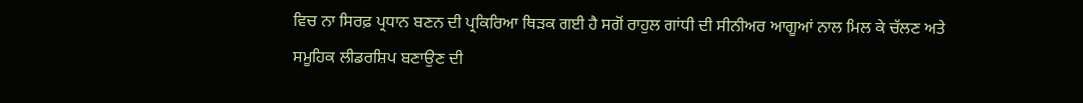ਵਿਚ ਨਾ ਸਿਰਫ਼ ਪ੍ਰਧਾਨ ਬਣਨ ਦੀ ਪ੍ਰਕਿਰਿਆ ਥਿੜਕ ਗਈ ਹੈ ਸਗੋਂ ਰਾਹੁਲ ਗਾਂਧੀ ਦੀ ਸੀਨੀਅਰ ਆਗੂਆਂ ਨਾਲ ਮਿਲ ਕੇ ਚੱਲਣ ਅਤੇ ਸਮੂਹਿਕ ਲੀਡਰਸ਼ਿਪ ਬਣਾਉਣ ਦੀ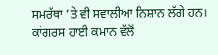ਸਮਰੱਥਾ ’ਤੇ ਵੀ ਸਵਾਲੀਆ ਨਿਸ਼ਾਨ ਲੱਗੇ ਹਨ।
ਕਾਂਗਰਸ ਹਾਈ ਕਮਾਨ ਵੱਲੋਂ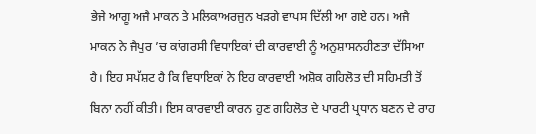ਭੇਜੇ ਆਗੂ ਅਜੈ ਮਾਕਨ ਤੇ ਮਲਿਕਾਅਰਜੁਨ ਖੜਗੇ ਵਾਪਸ ਦਿੱਲੀ ਆ ਗਏ ਹਨ। ਅਜੈ ਮਾਕਨ ਨੇ ਜੈਪੁਰ ’ਚ ਕਾਂਗਰਸੀ ਵਿਧਾਇਕਾਂ ਦੀ ਕਾਰਵਾਈ ਨੂੰ ਅਨੁਸ਼ਾਸਨਹੀਣਤਾ ਦੱਸਿਆ ਹੈ। ਇਹ ਸਪੱਸ਼ਟ ਹੈ ਕਿ ਵਿਧਾਇਕਾਂ ਨੇ ਇਹ ਕਾਰਵਾਈ ਅਸ਼ੋਕ ਗਹਿਲੋਤ ਦੀ ਸਹਿਮਤੀ ਤੋਂ ਬਿਨਾ ਨਹੀਂ ਕੀਤੀ। ਇਸ ਕਾਰਵਾਈ ਕਾਰਨ ਹੁਣ ਗਹਿਲੋਤ ਦੇ ਪਾਰਟੀ ਪ੍ਰਧਾਨ ਬਣਨ ਦੇ ਰਾਹ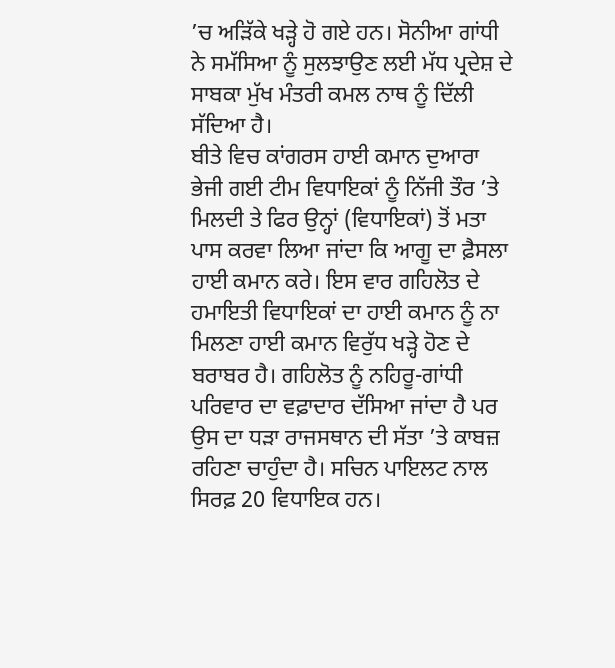’ਚ ਅੜਿੱਕੇ ਖੜ੍ਹੇ ਹੋ ਗਏ ਹਨ। ਸੋਨੀਆ ਗਾਂਧੀ ਨੇ ਸਮੱਸਿਆ ਨੂੰ ਸੁਲਝਾਉਣ ਲਈ ਮੱਧ ਪ੍ਰਦੇਸ਼ ਦੇ ਸਾਬਕਾ ਮੁੱਖ ਮੰਤਰੀ ਕਮਲ ਨਾਥ ਨੂੰ ਦਿੱਲੀ ਸੱਦਿਆ ਹੈ।
ਬੀਤੇ ਵਿਚ ਕਾਂਗਰਸ ਹਾਈ ਕਮਾਨ ਦੁਆਰਾ ਭੇਜੀ ਗਈ ਟੀਮ ਵਿਧਾਇਕਾਂ ਨੂੰ ਨਿੱਜੀ ਤੌਰ ’ਤੇ ਮਿਲਦੀ ਤੇ ਫਿਰ ਉਨ੍ਹਾਂ (ਵਿਧਾਇਕਾਂ) ਤੋਂ ਮਤਾ ਪਾਸ ਕਰਵਾ ਲਿਆ ਜਾਂਦਾ ਕਿ ਆਗੂ ਦਾ ਫ਼ੈਸਲਾ ਹਾਈ ਕਮਾਨ ਕਰੇ। ਇਸ ਵਾਰ ਗਹਿਲੋਤ ਦੇ ਹਮਾਇਤੀ ਵਿਧਾਇਕਾਂ ਦਾ ਹਾਈ ਕਮਾਨ ਨੂੰ ਨਾ ਮਿਲਣਾ ਹਾਈ ਕਮਾਨ ਵਿਰੁੱਧ ਖੜ੍ਹੇ ਹੋਣ ਦੇ ਬਰਾਬਰ ਹੈ। ਗਹਿਲੋਤ ਨੂੰ ਨਹਿਰੂ-ਗਾਂਧੀ ਪਰਿਵਾਰ ਦਾ ਵਫ਼ਾਦਾਰ ਦੱਸਿਆ ਜਾਂਦਾ ਹੈ ਪਰ ਉਸ ਦਾ ਧੜਾ ਰਾਜਸਥਾਨ ਦੀ ਸੱਤਾ ’ਤੇ ਕਾਬਜ਼ ਰਹਿਣਾ ਚਾਹੁੰਦਾ ਹੈ। ਸਚਿਨ ਪਾਇਲਟ ਨਾਲ ਸਿਰਫ਼ 20 ਵਿਧਾਇਕ ਹਨ।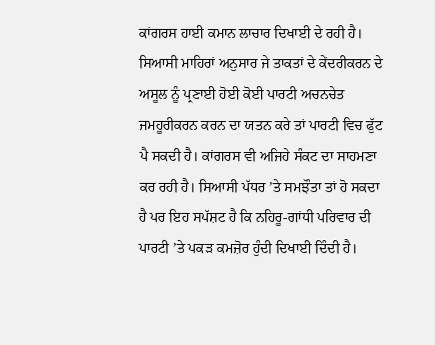ਕਾਂਗਰਸ ਹਾਈ ਕਮਾਨ ਲਾਚਾਰ ਦਿਖਾਈ ਦੇ ਰਹੀ ਹੈ। ਸਿਆਸੀ ਮਾਹਿਰਾਂ ਅਨੁਸਾਰ ਜੇ ਤਾਕਤਾਂ ਦੇ ਕੇਂਦਰੀਕਰਨ ਦੇ ਅਸੂਲ ਨੂੰ ਪ੍ਰਣਾਈ ਹੋਈ ਕੋਈ ਪਾਰਟੀ ਅਚਨਚੇਤ ਜਮਹੂਰੀਕਰਨ ਕਰਨ ਦਾ ਯਤਨ ਕਰੇ ਤਾਂ ਪਾਰਟੀ ਵਿਚ ਫੁੱਟ ਪੈ ਸਕਦੀ ਹੈ। ਕਾਂਗਰਸ ਵੀ ਅਜਿਹੇ ਸੰਕਟ ਦਾ ਸਾਹਮਣਾ ਕਰ ਰਹੀ ਹੈ। ਸਿਆਸੀ ਪੱਧਰ ’ਤੇ ਸਮਝੌਤਾ ਤਾਂ ਹੋ ਸਕਦਾ ਹੈ ਪਰ ਇਹ ਸਪੱਸ਼ਟ ਹੈ ਕਿ ਨਹਿਰੂ-ਗਾਂਧੀ ਪਰਿਵਾਰ ਦੀ ਪਾਰਟੀ ’ਤੇ ਪਕੜ ਕਮਜ਼ੋਰ ਹੁੰਦੀ ਦਿਖਾਈ ਦਿੰਦੀ ਹੈ।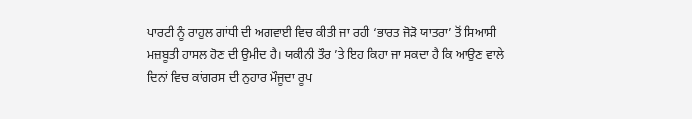ਪਾਰਟੀ ਨੂੰ ਰਾਹੁਲ ਗਾਂਧੀ ਦੀ ਅਗਵਾਈ ਵਿਚ ਕੀਤੀ ਜਾ ਰਹੀ ‘ਭਾਰਤ ਜੋੜੋ ਯਾਤਰਾ’ ਤੋਂ ਸਿਆਸੀ ਮਜ਼ਬੂਤੀ ਹਾਸਲ ਹੋਣ ਦੀ ਉਮੀਦ ਹੈ। ਯਕੀਨੀ ਤੌਰ ’ਤੇ ਇਹ ਕਿਹਾ ਜਾ ਸਕਦਾ ਹੈ ਕਿ ਆਉਣ ਵਾਲੇ ਦਿਨਾਂ ਵਿਚ ਕਾਂਗਰਸ ਦੀ ਨੁਹਾਰ ਮੌਜੂਦਾ ਰੂਪ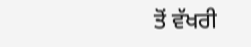ਤੋਂ ਵੱਖਰੀ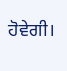ਹੋਵੇਗੀ।